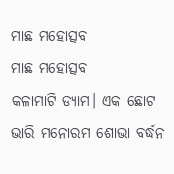ମାଛ ମହୋତ୍ସବ
ମାଛ ମହୋତ୍ସବ
କଳାମାଟି ଡ୍ୟାମ। ଏକ ଛୋଟ ଭାରି ମନୋରମ ଶୋଭା ବର୍ଦ୍ଧନ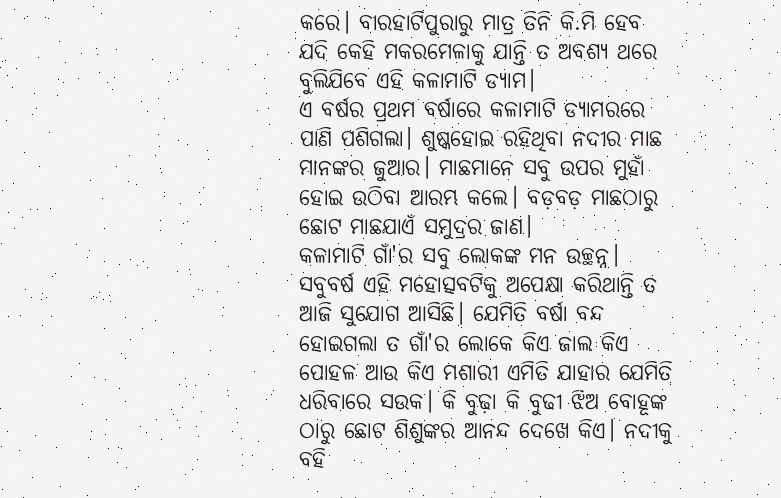କରେ। ବାରହାଟିପୁରାରୁ ମାତ୍ର ତିନି କି.ମି ହେବ ଯଦି କେହି ମକରମେଳାକୁ ଯାନ୍ତି ତ ଅବଶ୍ଯ ଥରେ ବୁଲିଯିବେ ଏହି କଳାମାଟି ଡ୍ଯାମ।
ଏ ବର୍ଷର ପ୍ରଥମ ବର୍ଷାରେ କଳାମାଟି ଡ୍ୟାମରରେ ପାଣି ପଶିଗଲା। ଶୁଷ୍କହୋଇ ରହିଥିବା ନଦୀର ମାଛ ମାନଙ୍କର ଜୁଆର। ମାଛମାନେ ସବୁ ଉପର ମୁହାଁ ହୋଇ ଉଠିବା ଆରମ୍ଭ କଲେ। ବଡ଼ବଡ଼ ମାଛଠାରୁ ଛୋଟ ମାଛଯାଏଁ ସମୁଦ୍ରର ଜାଣ।
କଳାମାଟି ଗାଁ'ର ସବୁ ଲୋକଙ୍କ ମନ ଉଚ୍ଛନ୍ନ। ସବୁବର୍ଷ ଏହି ମହୋତ୍ସବଟିକୁ ଅପେକ୍ଷା କରିଥାନ୍ତି ତ ଆଜି ସୁଯୋଗ ଆସିଛି। ଯେମିତି ବର୍ଷା ବନ୍ଦ ହୋଇଗଲା ତ ଗାଁ'ର ଲୋକେ କିଏ ଜାଲ କିଏ ପୋହଳ ଆଉ କିଏ ମଶାରୀ ଏମିତି ଯାହାର ଯେମିତି ଧରିବାରେ ସଉକ। କି ବୁଢ଼ା କି ବୁଢୀ ଝିଅ ବୋହୂଙ୍କ ଠାରୁ ଛୋଟ ଶିଶୁଙ୍କର ଆନନ୍ଦ ଦେଖେ କିଏ। ନଦୀକୁ ବହି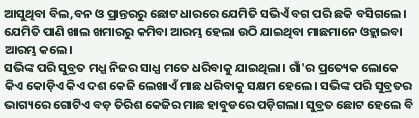ଆସୁଥିବା ବିଲ,ବନ ଓ ପ୍ରାନ୍ତରରୁ ଛୋଟ ଧାରରେ ଯେମିତି ସଭିଏଁ ବଗ ପରି ଛକି ବସିଗଲେ। ଯେମିତି ପାଣି ଖାଲ ଖମାରରୁ କମିବା ଆରମ୍ଭ ହେଲା ଉଠି ଯାଇଥିବା ମାଛମାନେ ଓହ୍ଲାଇବା ଆରମ୍ଭ କଲେ।
ସଭିଙ୍କ ପରି ସୁବ୍ରତ ମଧ୍ଯ ନିଜର ସାଧ୍ଯ ମତେ ଧରିବାକୁ ଯାଇଥିଲା। ଗାଁ'ର ପ୍ରତ୍ୟେକ ଲୋକେ କିଏ କୋଡ଼ିଏ କିଏ ଦଶ କେଜି ଲେଖାଏଁ ମାଛ ଧରିବାକୁ ସକ୍ଷମ ହେଲେ। ସଭିଙ୍କ ପରି ସୁବ୍ରତର ଭାଗ୍ୟରେ ଗୋଟିଏ ବଡ଼ ତିରିଶ କେଜିର ମାଛ ହାବୁଡରେ ପଡ଼ିଗଲା। ସୁବ୍ରତ ଛୋଟ ହେଲେ ବି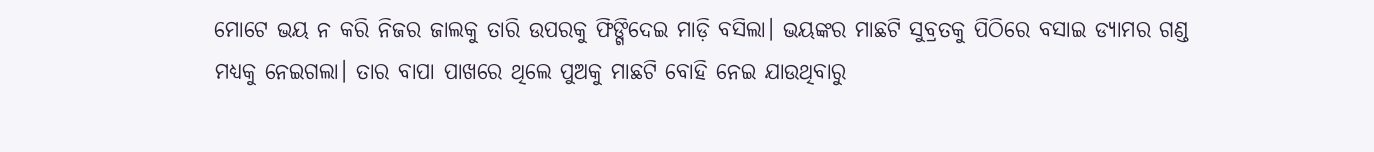ମୋଟେ ଭୟ ନ କରି ନିଜର ଜାଲକୁ ତାରି ଉପରକୁ ଫିଙ୍ଗିଦେଇ ମାଡ଼ି ବସିଲା। ଭୟଙ୍କର ମାଛଟି ସୁବ୍ରତକୁ ପିଠିରେ ବସାଇ ଡ୍ୟାମର ଗଣ୍ଡ ମଧ୍ୟକୁ ନେଇଗଲା। ତାର ବାପା ପାଖରେ ଥିଲେ ପୁଅକୁ ମାଛଟି ବୋହି ନେଇ ଯାଉଥିବାରୁ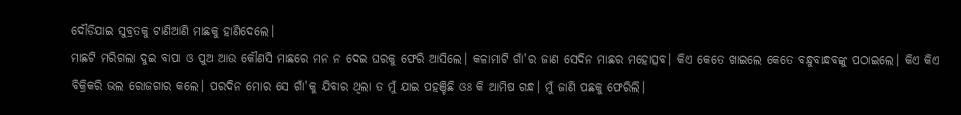ଦୌଡିଯାଇ ସୁବ୍ରତକୁ ଟାଣିଆଣି ମାଛକୁ ହାଣିଦେଲେ।
ମାଛଟି ମରିଗଲା ଦୁଇ ବାପା ଓ ପୁଅ ଆଉ କୌଣସି ମାଛରେ ମନ ନ ଦେଇ ଘରକୁ ଫେରି ଆସିଲେ। କଳାମାଟି ଗାଁ'ର ଜାଣ ସେଦିନ ମାଛର ମହୋତ୍ସବ। କିଏ କେତେ ଖାଇଲେ କେତେ ବନ୍ଧୁବାନ୍ଧବଙ୍କୁ ପଠାଇଲେ। କିଏ କିଏ ବିକ୍ରିକରି ଭଲ ରୋଜଗାର କଲେ। ପରଦିନ ମୋର ସେ ଗାଁ'କୁ ଯିବାର ଥିଲା ତ ମୁଁ ଯାଇ ପହଞ୍ଚିଛି ଓଃ କି ଆମିଷ ଗନ୍ଧ। ମୁଁ ଜାଣି ପଛକୁ ଫେରିଲି।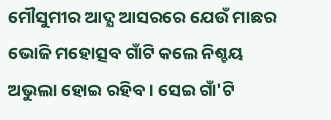ମୌସୁମୀର ଆଦ୍ଯ ଆସରରେ ଯେଉଁ ମାଛର ଭୋଜି ମହୋତ୍ସବ ଗାଁଟି କଲେ ନିଶ୍ଚୟ ଅଭୁଲା ହୋଇ ରହିବ। ସେଇ ଗାଁ'ଟି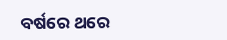ବର୍ଷରେ ଥରେ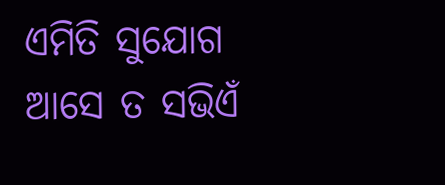ଏମିତି ସୁଯୋଗ ଆସେ ତ ସଭିଏଁ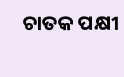ଚାତକ ପକ୍ଷୀ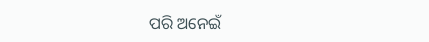ପରି ଅନେଇଁ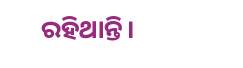ରହିଥାନ୍ତି।